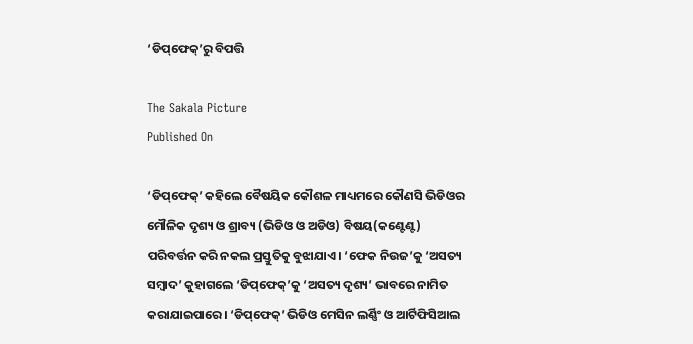‘ଡିପ୍‌‌ଫେକ୍‌‌’ରୁ ବିପତ୍ତି

The Sakala Picture
Published On

‘ଡିପ୍‌‌ଫେକ୍‌‌’ କହିଲେ ବୈଷୟିକ କୌଶଳ ମାଧ୍ୟମରେ କୌଣସି ଭିଡିଓର ମୌଳିକ ଦୃଶ୍ୟ ଓ ଶ୍ରାବ୍ୟ (ଭିଡିଓ ଓ ଅଡିଓ) ବିଷୟ(କଣ୍ଟେଣ୍ଟ) ପରିବର୍ତ୍ତନ କରି ନକଲ ପ୍ରସ୍ତୁତିକୁ ବୁଝାଯାଏ। ‘ଫେକ ନିଉଜ’କୁ ‘ଅସତ୍ୟ ସମ୍ୱାଦ’ କୁହାଗଲେ ‘ଡିପ୍‌‌ଫେକ୍‌‌’କୁ ‘ଅସତ୍ୟ ଦୃଶ୍ୟ’ ଭାବରେ ନାମିତ କରାଯାଇପାରେ। ‘ଡିପ୍‌‌ଫେକ୍‌‌’ ଭିଡିଓ ମେସିନ ଲର୍ଣ୍ଣିଂ ଓ ଆର୍ଟିଫିସିଆଲ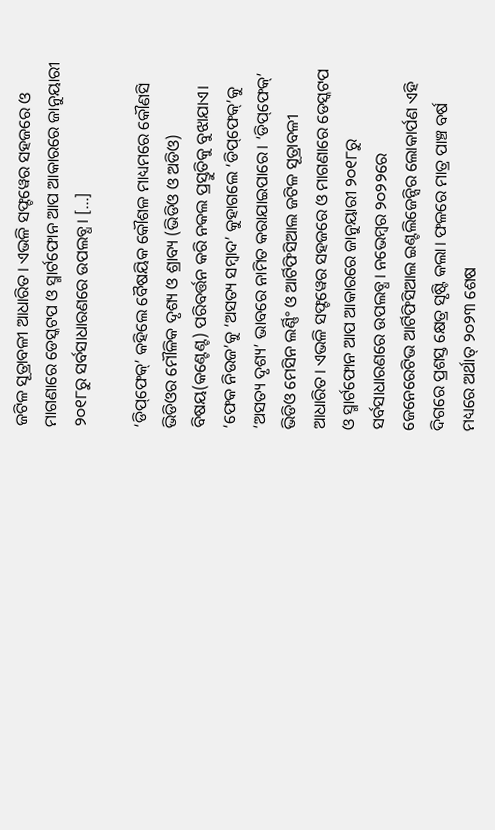ଜଟିଳ ସୂତ୍ରାବଳୀ ଆଧାରିତ। ଏଭଳି ସଫ୍ଟୱେର ସହଜରେ ଓ ମାଗଣାରେ ଡେସ୍କଟପ ଓ ସ୍ମାର୍ଟଫୋନ ଆପ ଆକାରରେ ଜାନୁୟାରୀ ୨୦୧୮ରୁ ସର୍ବସାଧାରଣରେ ଉପଲବ୍ଧ। […]

‘ଡିପ୍‌‌ଫେକ୍‌‌’ କହିଲେ ବୈଷୟିକ କୌଶଳ ମାଧ୍ୟମରେ କୌଣସି ଭିଡିଓର ମୌଳିକ ଦୃଶ୍ୟ ଓ ଶ୍ରାବ୍ୟ (ଭିଡିଓ ଓ ଅଡିଓ) ବିଷୟ(କଣ୍ଟେଣ୍ଟ) ପରିବର୍ତ୍ତନ କରି ନକଲ ପ୍ରସ୍ତୁତିକୁ ବୁଝାଯାଏ। ‘ଫେକ ନିଉଜ’କୁ ‘ଅସତ୍ୟ ସମ୍ୱାଦ’ କୁହାଗଲେ ‘ଡିପ୍‌‌ଫେକ୍‌‌’କୁ ‘ଅସତ୍ୟ ଦୃଶ୍ୟ’ ଭାବରେ ନାମିତ କରାଯାଇପାରେ। ‘ଡିପ୍‌‌ଫେକ୍‌‌’ ଭିଡିଓ ମେସିନ ଲର୍ଣ୍ଣିଂ ଓ ଆର୍ଟିଫିସିଆଲ ଜଟିଳ ସୂତ୍ରାବଳୀ ଆଧାରିତ। ଏଭଳି ସଫ୍ଟୱେର ସହଜରେ ଓ ମାଗଣାରେ ଡେସ୍କଟପ ଓ ସ୍ମାର୍ଟଫୋନ ଆପ ଆକାରରେ ଜାନୁୟାରୀ ୨୦୧୮ରୁ ସର୍ବସାଧାରଣରେ ଉପଲବ୍ଧ। ନଭେମ୍ୱର ୨୦୨୨ରେ ଜେନେରେଟିଭ ଆର୍ଟିଫିସିଆଲ ଇଣ୍ଟଲିଜେନ୍ସିର ଲୋକାର୍ପଣ ଏହି ଦିଗରେ ପ୍ରଶସ୍ତ କ୍ଷେତ୍ର ସୃଷ୍ଟି କଲା। ଫଳରେ ମାତ୍ର ପାଞ୍ଚ ବର୍ଷ ମଧ୍ୟରେ ଅର୍ଥାତ୍‌‌ ୨୦୨୩ ଶେଷ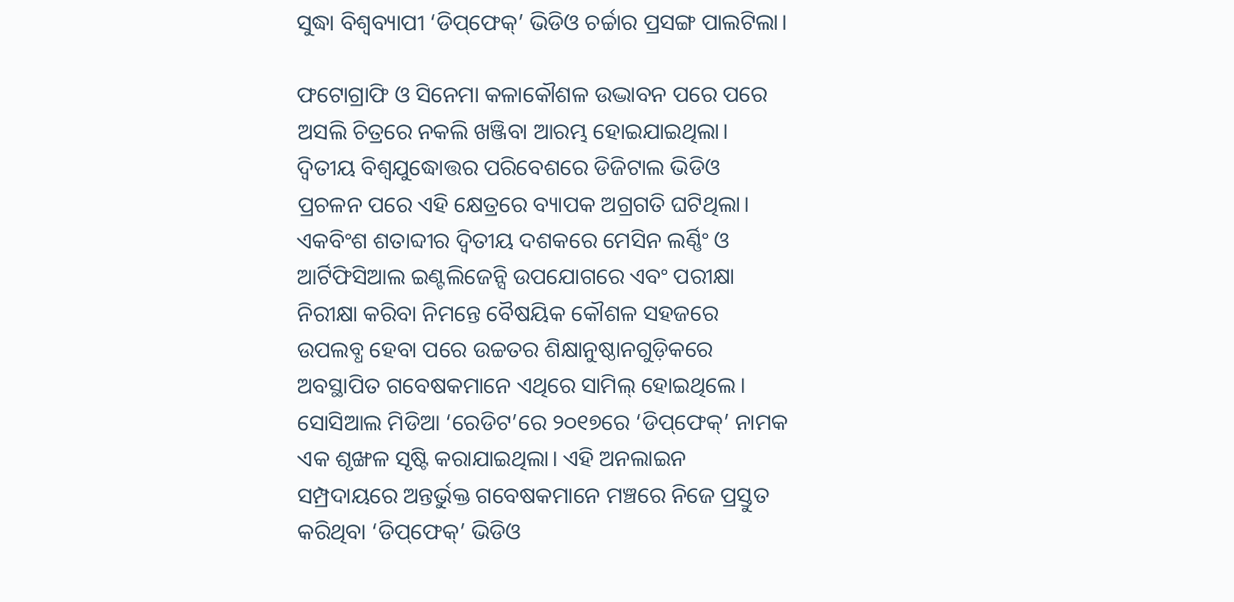ସୁଦ୍ଧା ବିଶ୍ୱବ୍ୟାପୀ ‘ଡିପ୍‌‌ଫେକ୍‌‌’ ଭିଡିଓ ଚର୍ଚ୍ଚାର ପ୍ରସଙ୍ଗ ପାଲଟିଲା।

ଫଟୋଗ୍ରାଫି ଓ ସିନେମା କଳାକୌଶଳ ଉଦ୍ଭାବନ ପରେ ପରେ ଅସଲି ଚିତ୍ରରେ ନକଲି ଖଞ୍ଜିବା ଆରମ୍ଭ ହୋଇଯାଇଥିଲା। ଦ୍ୱିତୀୟ ବିଶ୍ୱଯୁଦ୍ଧୋତ୍ତର ପରିବେଶରେ ଡିଜିଟାଲ ଭିଡିଓ ପ୍ରଚଳନ ପରେ ଏହି କ୍ଷେତ୍ରରେ ବ୍ୟାପକ ଅଗ୍ରଗତି ଘଟିଥିଲା। ଏକବିଂଶ ଶତାବ୍ଦୀର ଦ୍ୱିତୀୟ ଦଶକରେ ମେସିନ ଲର୍ଣ୍ଣିଂ ଓ ଆର୍ଟିଫିସିଆଲ ଇଣ୍ଟଲିଜେନ୍ସି ଉପଯୋଗରେ ଏବଂ ପରୀକ୍ଷା ନିରୀକ୍ଷା କରିବା ନିମନ୍ତେ ବୈଷୟିକ କୌଶଳ ସହଜରେ ଉପଲବ୍ଧ ହେବା ପରେ ଉଚ୍ଚତର ଶିକ୍ଷାନୁଷ୍ଠାନଗୁଡ଼ିକରେ ଅବସ୍ଥାପିତ ଗବେଷକମାନେ ଏଥିରେ ସାମିଲ୍‌‌ ହୋଇଥିଲେ। ସୋସିଆଲ ମିଡିଆ ‘ରେଡିଟ’ରେ ୨୦୧୭ରେ ‘ଡିପ୍‌‌ଫେକ୍‌‌’ ନାମକ ଏକ ଶୃଙ୍ଖଳ ସୃଷ୍ଟି କରାଯାଇଥିଲା। ଏହି ଅନଲାଇନ ସମ୍ପ୍ରଦାୟରେ ଅନ୍ତର୍ଭୁକ୍ତ ଗବେଷକମାନେ ମଞ୍ଚରେ ନିଜେ ପ୍ରସ୍ତୁତ କରିଥିବା ‘ଡିପ୍‌‌ଫେକ୍‌‌’ ଭିଡିଓ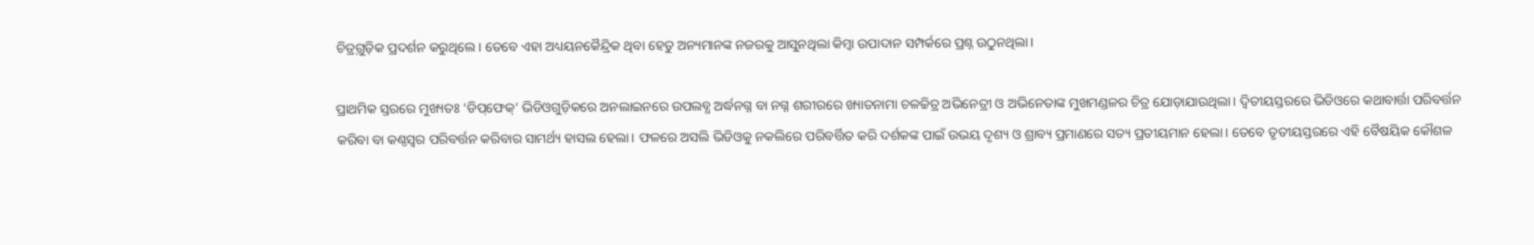ଚିତ୍ର୍‌‌ଗୁଡ଼ିକ ପ୍ରଦର୍ଶନ କରୁଥିଲେ। ତେବେ ଏହା ଅଧ୍ୟୟନକୈନ୍ଦ୍ରିକ ଥିବା ହେତୁ ଅନ୍ୟମାନଙ୍କ ନଜରକୁ ଆସୁନଥିଲା କିମ୍ୱା ଉପାଦାନ ସମ୍ପର୍କରେ ପ୍ରଶ୍ନ ଉଠୁନଥିଲା।

ପ୍ରାଥମିକ ସ୍ତରରେ ମୁଖ୍ୟତଃ ‘ଡିପ୍‌‌ଫେକ୍‌‌’ ଭିଡିଓଗୁଡ଼ିକରେ ଅନଲାଇନରେ ଉପଲବ୍ଧ ଅର୍ଦ୍ଧନଗ୍ନ ବା ନଗ୍ନ ଶରୀରରେ ଖ୍ୟାତନାମା ଚଳଚ୍ଚିତ୍ର ଅଭିନେତ୍ରୀ ଓ ଅଭିନେତାଙ୍କ ମୁଖମଣ୍ଡଳର ଚିତ୍ର ଯୋଡ଼ାଯାଉଥିଲା। ଦ୍ୱିତୀୟସ୍ତରରେ ଭିଡିଓରେ କଥାବାର୍ତ୍ତା ପରିବର୍ତ୍ତନ କରିବା ବା କଣ୍ଠସ୍ୱର ପରିବର୍ତ୍ତନ କରିବାର ସାମର୍ଥ୍ୟ ହାସଲ ହେଲା। ଫଳରେ ଅସଲି ଭିଡିଓକୁ ନକଲିରେ ପରିବର୍ତ୍ତିତ କରି ଦର୍ଶକଙ୍କ ପାଇଁ ଉଭୟ ଦୃଶ୍ୟ ଓ ଶ୍ରାବ୍ୟ ପ୍ରମାଣରେ ସତ୍ୟ ପ୍ରତୀୟମାନ ହେଲା। ତେବେ ତୃତୀୟସ୍ତରରେ ଏହି ବୈଷୟିକ କୌଶଳ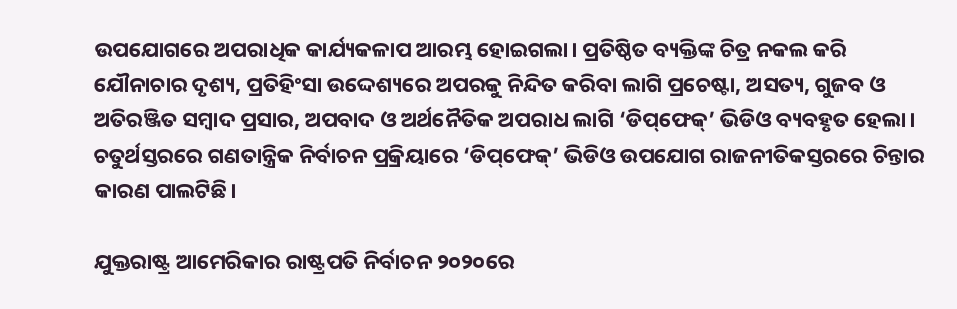ଉପଯୋଗରେ ଅପରାଧିକ କାର୍ଯ୍ୟକଳାପ ଆରମ୍ଭ ହୋଇଗଲା। ପ୍ରତିଷ୍ଠିତ ବ୍ୟକ୍ତିଙ୍କ ଚିତ୍ର ନକଲ କରି ଯୌନାଚାର ଦୃଶ୍ୟ, ପ୍ରତିହିଂସା ଉଦ୍ଦେଶ୍ୟରେ ଅପରକୁ ନିନ୍ଦିତ କରିବା ଲାଗି ପ୍ରଚେଷ୍ଟା, ଅସତ୍ୟ, ଗୁଜବ ଓ ଅତିରଞ୍ଜିତ ସମ୍ୱାଦ ପ୍ରସାର, ଅପବାଦ ଓ ଅର୍ଥନୈତିକ ଅପରାଧ ଲାଗି ‘ଡିପ୍‌‌ଫେକ୍‌‌’ ଭିଡିଓ ବ୍ୟବହୃତ ହେଲା। ଚତୁର୍ଥସ୍ତରରେ ଗଣତାନ୍ତ୍ରିକ ନିର୍ବାଚନ ପ୍ରକ୍ରିୟାରେ ‘ଡିପ୍‌‌ଫେକ୍‌‌’ ଭିଡିଓ ଉପଯୋଗ ରାଜନୀତିକସ୍ତରରେ ଚିନ୍ତାର କାରଣ ପାଲଟିଛି।

ଯୁକ୍ତରାଷ୍ଟ୍ର ଆମେରିକାର ରାଷ୍ଟ୍ରପତି ନିର୍ବାଚନ ୨୦୨୦ରେ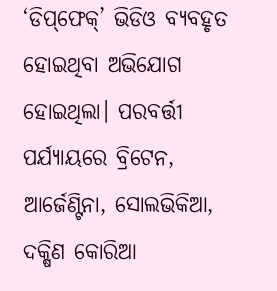‘ଡିପ୍‌‌ଫେକ୍‌‌’ ଭିଡିଓ ବ୍ୟବହୃତ ହୋଇଥିବା ଅଭିଯୋଗ ହୋଇଥିଲା। ପରବର୍ତ୍ତୀ ପର୍ଯ୍ୟାୟରେ ବ୍ରିଟେନ, ଆର୍ଜେଣ୍ଟିନା, ସୋଲଭିକିଆ, ଦକ୍ଷିଣ କୋରିଆ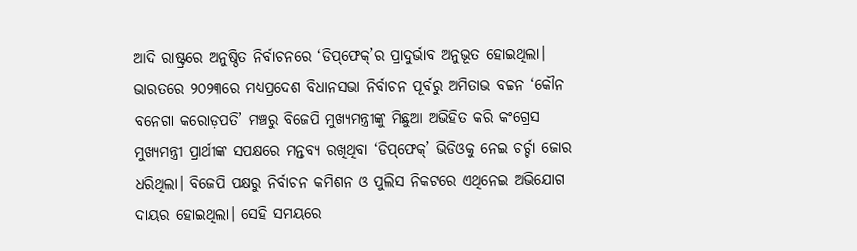ଆଦି ରାଷ୍ଟ୍ରରେ ଅନୁଷ୍ଠିତ ନିର୍ବାଚନରେ ‘ଡିପ୍‌‌ଫେକ୍‌‌’ର ପ୍ରାଦୁର୍ଭାବ ଅନୁଭୂତ ହୋଇଥିଲା। ଭାରତରେ ୨୦୨୩ରେ ମଧ୍ୟପ୍ରଦେଶ ବିଧାନସଭା ନିର୍ବାଚନ ପୂର୍ବରୁ ଅମିତାଭ ବଚ୍ଚନ ‘କୌନ ବନେଗା କରୋଡ଼ପତି’ ମଞ୍ଚରୁ ବିଜେପି ମୁଖ୍ୟମନ୍ତ୍ରୀଙ୍କୁ ମିଛୁଆ ଅଭିହିତ କରି କଂଗ୍ରେସ ମୁଖ୍ୟମନ୍ତ୍ରୀ ପ୍ରାର୍ଥୀଙ୍କ ସପକ୍ଷରେ ମନ୍ତବ୍ୟ ରଖିଥିବା ‘ଡିପ୍‌‌ଫେକ୍‌‌’ ଭିଡିଓକୁ ନେଇ ଚର୍ଚ୍ଚା ଜୋର ଧରିଥିଲା। ବିଜେପି ପକ୍ଷରୁ ନିର୍ବାଚନ କମିଶନ ଓ ପୁଲିସ ନିକଟରେ ଏଥିନେଇ ଅଭିଯୋଗ ଦାୟର ହୋଇଥିଲା। ସେହି ସମୟରେ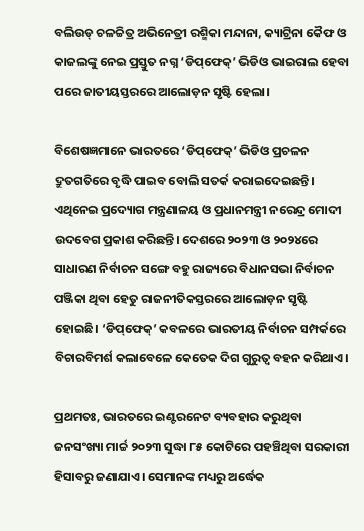ବଲିଉଡ୍‌‌ ଚଳଚ୍ଚିତ୍ର ଅଭିନେତ୍ରୀ ରଶ୍ମିକା ମନ୍ଦାନା, କ୍ୟାଟ୍ରିନା କୈଫ ଓ କାଜଲଙ୍କୁ ନେଇ ପ୍ରସ୍ତୁତ ନଗ୍ନ ‘ଡିପ୍‌‌ଫେକ୍‌‌’ ଭିଡିଓ ଭାଇରାଲ ହେବା ପରେ ଜାତୀୟସ୍ତରରେ ଆଲୋଡ଼ନ ସୃଷ୍ଟି ହେଲା।

ବିଶେଷଜ୍ଞମାନେ ଭାରତରେ ‘ଡିପ୍‌‌ଫେକ୍‌‌’ ଭିଡିଓ ପ୍ରଚଳନ ଦ୍ରୁତଗତିରେ ବୃଦ୍ଧି ପାଇବ ବୋଲି ସତର୍କ କରାଇଦେଇଛନ୍ତି। ଏଥିନେଇ ପ୍ରଦ୍ୟୋଗ ମନ୍ତ୍ରଣାଳୟ ଓ ପ୍ରଧାନମନ୍ତ୍ରୀ ନରେନ୍ଦ୍ର ମୋଦୀ ଉଦବେଗ ପ୍ରକାଶ କରିଛନ୍ତି। ଦେଶରେ ୨୦୨୩ ଓ ୨୦୨୪ରେ ସାଧାରଣ ନିର୍ବାଚନ ସଙ୍ଗେ ବହୁ ରାଜ୍ୟରେ ବିଧାନସଭା ନିର୍ବାଚନ ପଞ୍ଜିକା ଥିବା ହେତୁ ରାଜନୀତିକସ୍ତରରେ ଆଲୋଡ଼ନ ସୃଷ୍ଟି ହୋଇଛି। ‘ଡିପ୍‌‌ଫେକ୍‌‌’ କବଳରେ ଭାରତୀୟ ନିର୍ବାଚନ ସମ୍ପର୍କରେ ବିଚାରବିମର୍ଶ କଲାବେଳେ କେତେକ ଦିଗ ଗୁରୁତ୍ୱ ବହନ କରିଥାଏ।

ପ୍ରଥମତଃ, ଭାରତରେ ଇଣ୍ଟରନେଟ ବ୍ୟବହାର କରୁଥିବା ଜନସଂଖ୍ୟା ମାର୍ଚ୍ଚ ୨୦୨୩ ସୁଦ୍ଧା ୮୫ କୋଟିରେ ପହଞ୍ଚିଥିବା ସରକାରୀ ହିସାବରୁ ଜଣାଯାଏ। ସେମାନଙ୍କ ମଧ୍ୟରୁ ଅର୍ଦ୍ଧେକ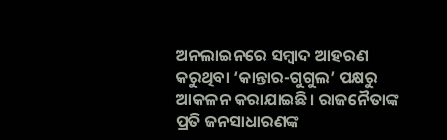ଅନଲାଇନରେ ସମ୍ୱାଦ ଆହରଣ କରୁଥିବା ‘କାନ୍ତାର-ଗୁଗୁଲ’ ପକ୍ଷରୁ ଆକଳନ କରାଯାଇଛି। ରାଜନୈତାଙ୍କ ପ୍ରତି ଜନସାଧାରଣଙ୍କ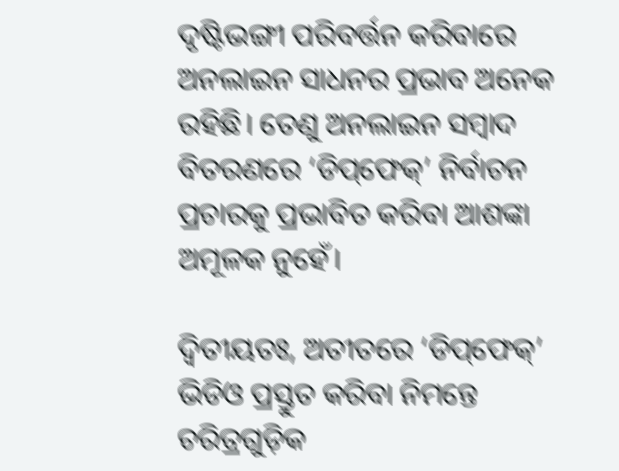ଦୃଷ୍ଟିଭଙ୍ଗୀ ପରିବର୍ତ୍ତନ କରିବାରେ ଅନଲାଇନ ସାଧନର ପ୍ରଭାବ ଅନେକ ରହିଛି। ତେଣୁ ଅନଲାଇନ ସମ୍ୱାଦ ବିତରଣରେ ‘ଡିପ୍‌‌ଫେକ୍‌‌’ ନିର୍ବାଚନ ପ୍ରଚାରକୁ ପ୍ରଭାବିତ କରିବା ଆଶଙ୍କା ଅମୂଳକ ନୁହେଁ।

ଦ୍ୱିତୀୟତଃ, ଅତୀତରେ ‘ଡିପ୍‌‌ଫେକ୍‌‌’ ଭିଡିଓ ପ୍ରସ୍ତୁତ କରିବା ନିମନ୍ତେ ଚରିତ୍ରଗୁଡ଼ିକ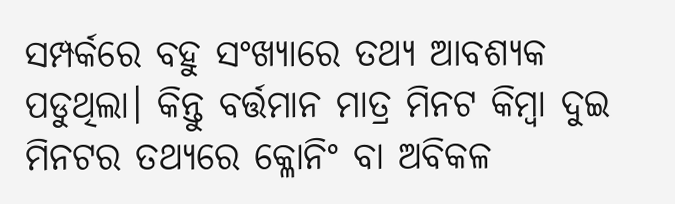ସମ୍ପର୍କରେ ବହୁ ସଂଖ୍ୟାରେ ତଥ୍ୟ ଆବଶ୍ୟକ ପଡୁଥିଲା। କିନ୍ତୁ ବର୍ତ୍ତମାନ ମାତ୍ର ମିନଟ କିମ୍ୱା ଦୁଇ ମିନଟର ତଥ୍ୟରେ କ୍ଳୋନିଂ ବା ଅବିକଳ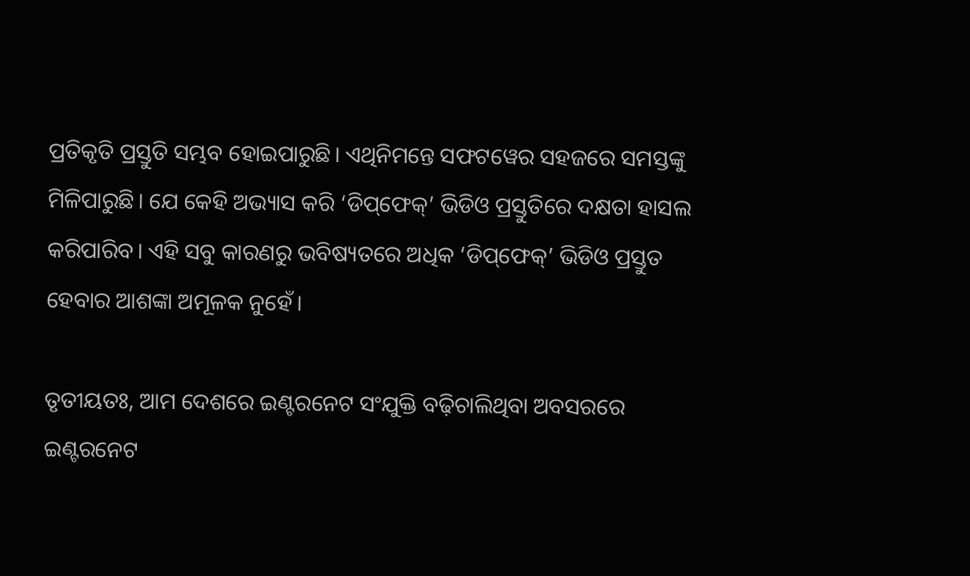ପ୍ରତିକୃତି ପ୍ରସ୍ତୁତି ସମ୍ଭବ ହୋଇପାରୁଛି। ଏଥିନିମନ୍ତେ ସଫଟୱେର ସହଜରେ ସମସ୍ତଙ୍କୁ ମିଳିପାରୁଛି। ଯେ କେହି ଅଭ୍ୟାସ କରି ‘ଡିପ୍‌‌ଫେକ୍‌‌’ ଭିଡିଓ ପ୍ରସ୍ତୁତିରେ ଦକ୍ଷତା ହାସଲ କରିପାରିବ। ଏହି ସବୁ କାରଣରୁ ଭବିଷ୍ୟତରେ ଅଧିକ ‘ଡିପ୍‌‌ଫେକ୍‌‌’ ଭିଡିଓ ପ୍ରସ୍ତୁତ ହେବାର ଆଶଙ୍କା ଅମୂଳକ ନୁହେଁ।

ତୃତୀୟତଃ, ଆମ ଦେଶରେ ଇଣ୍ଟରନେଟ ସଂଯୁକ୍ତି ବଢ଼ିଚାଲିଥିବା ଅବସରରେ ଇଣ୍ଟରନେଟ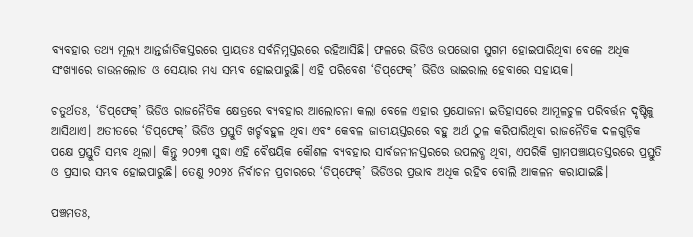ବ୍ୟବହାର ତଥ୍ୟ ମୂଲ୍ୟ ଆନ୍ତର୍ଜାତିକସ୍ତରରେ ପ୍ରାୟତଃ ସର୍ବନିମ୍ନସ୍ତରରେ ରହିଆସିଛି। ଫଳରେ ଭିଡିଓ ଉପଭୋଗ ସୁଗମ ହୋଇପାରିଥିବା ବେଳେ ଅଧିକ ସଂଖ୍ୟାରେ ଡାଉନଲୋଡ ଓ ସେୟାର ମଧ୍ୟ ସମ୍ଭବ ହୋଇପାରୁଛି। ଏହି ପରିବେଶ ‘ଡିପ୍‌‌ଫେକ୍‌‌’ ଭିଡିଓ ଭାଇରାଲ ହେବାରେ ସହାୟକ।

ଚତୁର୍ଥତଃ, ‘ଡିପ୍‌‌ଫେକ୍‌‌’ ଭିଡିଓ ରାଜନୈତିକ କ୍ଷେତ୍ରରେ ବ୍ୟବହାର ଆଲୋଚନା କଲା ବେଳେ ଏହାର ପ୍ରଯୋଜନା ଇତିହାସରେ ଆମୂଳଚୁଳ ପରିବର୍ତ୍ତନ ଦୃଷ୍ଟିକୁ ଆସିଥାଏ। ଅତୀତରେ ‘ଡିପ୍‌‌ଫେକ୍‌‌’ ଭିଡିଓ ପ୍ରସ୍ତୁତି ଖର୍ଚ୍ଚବହୁଳ ଥିବା ଏବଂ କେବଳ ଜାତୀୟସ୍ତରରେ ବହୁ ଅର୍ଥ ଠୁଳ କରିପାରିଥିବା ରାଜନୈତିକ ଦଳଗୁଡ଼ିକ ପକ୍ଷେ ପ୍ରସ୍ତୁତି ସମ୍ଭବ ଥିଲା। କିନ୍ତୁ ୨୦୨୩ ସୁଦ୍ଧା ଏହି ବୈଷୟିକ କୌଶଳ ବ୍ୟବହାର ସାର୍ବଜନୀନସ୍ତରରେ ଉପଲବ୍ଧ ଥିବା, ଏପରିକି ଗ୍ରାମପଞ୍ଚାୟତସ୍ତରରେ ପ୍ରସ୍ତୁତି ଓ ପ୍ରସାର ସମ୍ଭବ ହୋଇପାରୁଛି। ତେଣୁ ୨୦୨୪ ନିର୍ବାଚନ ପ୍ରଚାରରେ ‘ଡିପ୍‌‌ଫେକ୍‌‌’ ଭିଡିଓର ପ୍ରଭାବ ଅଧିକ ରହିବ ବୋଲି ଆକଳନ କରାଯାଇଛି।

ପଞ୍ଚମତଃ,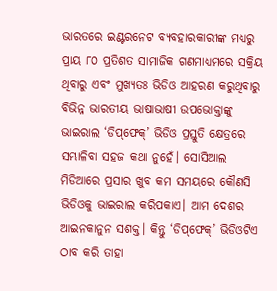ଭାରତରେ ଇଣ୍ଟରନେଟ ବ୍ୟବହାରକାରୀଙ୍କ ମଧ୍ୟରୁ ପ୍ରାୟ ୮୦ ପ୍ରତିଶତ ସାମାଜିକ ଗଣମାଧ୍ୟମରେ ସକ୍ରିୟ ଥିବାରୁ ଏବଂ ମୁଖ୍ୟତଃ ଭିଡିଓ ଆହରଣ କରୁଥିବାରୁ ବିଭିନ୍ନ ଭାରତୀୟ ଭାଷାଭାଷୀ ଉପଭୋକ୍ତାଙ୍କୁ ଭାଇରାଲ ‘ଡିପ୍‌‌ଫେକ୍‌‌’ ଭିଡିଓ ପ୍ରସ୍ତୁତି କ୍ଷେତ୍ରରେ ସମ୍ଭାଳିବା ସହଜ କଥା ନୁହେଁ। ସୋସିଆଲ ମିଡିଆରେ ପ୍ରସାର ଖୁବ କମ ସମୟରେ କୌଣସି ଭିଡିଓକୁ ଭାଇରାଲ କରିପକାଏ। ଆମ ଦେଶର ଆଇନକାନୁନ ସଶକ୍ତ। କିନ୍ତୁ ‘ଡିପ୍‌‌ଫେକ୍‌‌’ ଭିଡିଓଟିଏ ଠାବ କରି ତାହା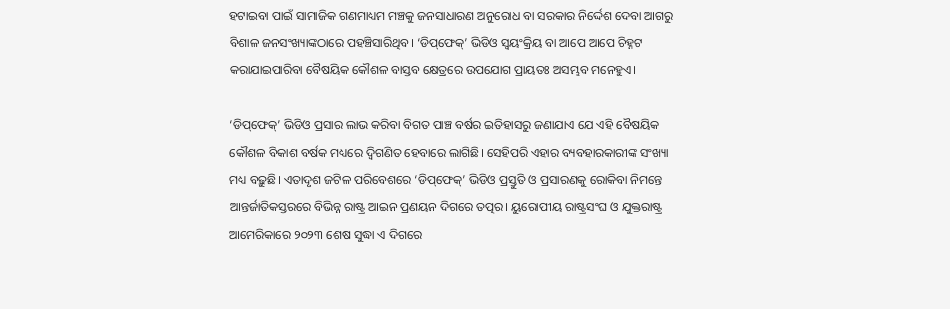ହଟାଇବା ପାଇଁ ସାମାଜିକ ଗଣମାଧ୍ୟମ ମଞ୍ଚକୁ ଜନସାଧାରଣ ଅନୁରୋଧ ବା ସରକାର ନିର୍ଦ୍ଦେଶ ଦେବା ଆଗରୁ ବିଶାଳ ଜନସଂଖ୍ୟାଙ୍କଠାରେ ପହଞ୍ଚିସାରିଥିବ। ‘ଡିପ୍‌‌ଫେକ୍‌‌’ ଭିଡିଓ ସ୍ୱୟଂକ୍ରିୟ ବା ଆପେ ଆପେ ଚିହ୍ନଟ କରାଯାଇପାରିବା ବୈଷୟିକ କୌଶଳ ବାସ୍ତବ କ୍ଷେତ୍ରରେ ଉପଯୋଗ ପ୍ରାୟତଃ ଅସମ୍ଭବ ମନେହୁଏ।

‘ଡିପ୍‌‌ଫେକ୍‌‌’ ଭିଡିଓ ପ୍ରସାର ଲାଭ କରିବା ବିଗତ ପାଞ୍ଚ ବର୍ଷର ଇତିହାସରୁ ଜଣାଯାଏ ଯେ ଏହି ବୈଷୟିକ କୌଶଳ ବିକାଶ ବର୍ଷକ ମଧ୍ୟରେ ଦ୍ୱିଗଣିତ ହେବାରେ ଲାଗିଛି। ସେହିପରି ଏହାର ବ୍ୟବହାରକାରୀଙ୍କ ସଂଖ୍ୟା ମଧ୍ୟ ବଢ଼ୁଛି। ଏତାଦୃଶ ଜଟିଳ ପରିବେଶରେ ‘ଡିପ୍‌‌ଫେକ୍‌‌’ ଭିଡିଓ ପ୍ରସ୍ତୁତି ଓ ପ୍ରସାରଣକୁ ରୋକିବା ନିମନ୍ତେ ଆନ୍ତର୍ଜାତିକସ୍ତରରେ ବିଭିନ୍ନ ରାଷ୍ଟ୍ର ଆଇନ ପ୍ରଣୟନ ଦିଗରେ ତତ୍ପର। ୟୁରୋପୀୟ ରାଷ୍ଟ୍ରସଂଘ ଓ ଯୁକ୍ତରାଷ୍ଟ୍ର ଆମେରିକାରେ ୨୦୨୩ ଶେଷ ସୁଦ୍ଧା ଏ ଦିଗରେ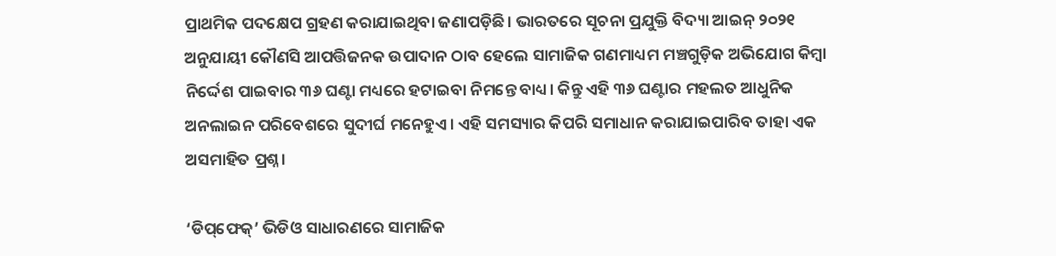ପ୍ରାଥମିକ ପଦକ୍ଷେପ ଗ୍ରହଣ କରାଯାଇଥିବା ଜଣାପଡ଼ିଛି। ଭାରତରେ ସୂଚନା ପ୍ରଯୁକ୍ତି ବିଦ୍ୟା ଆଇନ୍‌‌ ୨୦୨୧ ଅନୁଯାୟୀ କୌଣସି ଆପତ୍ତିଜନକ ଉପାଦାନ ଠାବ ହେଲେ ସାମାଜିକ ଗଣମାଧ୍ୟମ ମଞ୍ଚଗୁଡ଼ିକ ଅଭିଯୋଗ କିମ୍ୱା ନିର୍ଦ୍ଦେଶ ପାଇବାର ୩୬ ଘଣ୍ଟା ମଧ୍ୟରେ ହଟାଇବା ନିମନ୍ତେ ବାଧ୍ୟ। କିନ୍ତୁ ଏହି ୩୬ ଘଣ୍ଟାର ମହଲତ ଆଧୁନିକ ଅନଲାଇନ ପରିବେଶରେ ସୁଦୀର୍ଘ ମନେହୁଏ। ଏହି ସମସ୍ୟାର କିପରି ସମାଧାନ କରାଯାଇପାରିବ ତାହା ଏକ ଅସମାହିତ ପ୍ରଶ୍ନ।

‘ଡିପ୍‌‌ଫେକ୍‌‌’ ଭିଡିଓ ସାଧାରଣରେ ସାମାଜିକ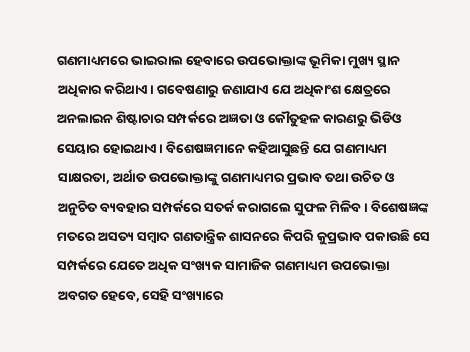ଗଣମାଧ୍ୟମରେ ଭାଇରାଲ ହେବାରେ ଉପଭୋକ୍ତାଙ୍କ ଭୂମିକା ମୁଖ୍ୟ ସ୍ଥାନ ଅଧିକାର କରିଥାଏ। ଗବେଷଣାରୁ ଜଣାଯାଏ ଯେ ଅଧିକାଂଶ କ୍ଷେତ୍ରରେ ଅନଲାଇନ ଶିଷ୍ଟାଚାର ସମ୍ପର୍କରେ ଅଜ୍ଞତା ଓ କୌତୁହଳ କାରଣରୁ ଭିଡିଓ ସେୟାର ହୋଇଥାଏ। ବିଶେଷଜ୍ଞମାନେ କହିଆସୁଛନ୍ତି ଯେ ଗଣମାଧ୍ୟମ ସାକ୍ଷରତା, ଅର୍ଥାତ ଉପଭୋକ୍ତାଙ୍କୁ ଗଣମାଧ୍ୟମର ପ୍ରଭାବ ତଥା ଉଚିତ ଓ ଅନୁଚିତ ବ୍ୟବହାର ସମ୍ପର୍କରେ ସତର୍କ କରାଗଲେ ସୁଫଳ ମିଳିବ। ବିଶେଷଜ୍ଞଙ୍କ ମତରେ ଅସତ୍ୟ ସମ୍ୱାଦ ଗଣତାନ୍ତ୍ରିକ ଶାସନରେ କିପରି କୁପ୍ରଭାବ ପକାଉଛି ସେ ସମ୍ପର୍କରେ ଯେତେ ଅଧିକ ସଂଖ୍ୟକ ସାମାଜିକ ଗଣମାଧ୍ୟମ ଉପଭୋକ୍ତା ଅବଗତ ହେବେ, ସେହି ସଂଖ୍ୟାରେ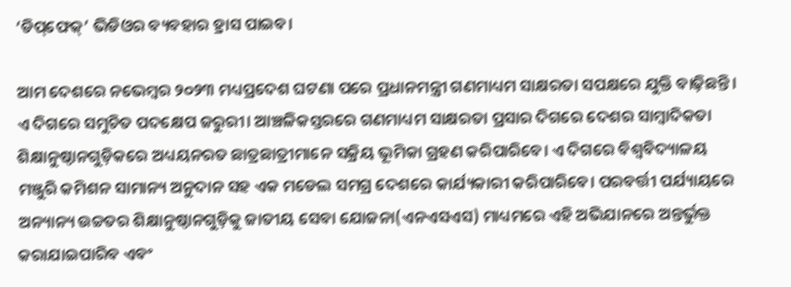‘ଡିପ୍‌‌ଫେକ୍‌‌’ ଭିଡିଓର ବ୍ୟବହାର ହ୍ରାସ ପାଇବ।

ଆମ ଦେଶରେ ନଭେମ୍ୱର ୨୦୨୩ ମଧ୍ୟପ୍ରଦେଶ ଘଟଣା ପରେ ପ୍ରଧାନମନ୍ତ୍ରୀ ଗଣମାଧ୍ୟମ ସାକ୍ଷରତା ସପକ୍ଷରେ ଯୁକ୍ତି ବାଢ଼ିଛନ୍ତି। ଏ ଦିଗରେ ସମୁଚିତ ପଦକ୍ଷେପ ଜରୁରୀ। ଆଞ୍ଚଳିକସ୍ତରରେ ଗଣମାଧ୍ୟମ ସାକ୍ଷରତା ପ୍ରସାର ଦିଗରେ ଦେଶର ସାମ୍ୱାଦିକତା ଶିକ୍ଷାନୁଷ୍ଠାନଗୁଡ଼ିକରେ ଅଧ୍ୟୟନରତ ଛାତ୍ରଛାତ୍ରୀମାନେ ସକ୍ରିୟ ଭୂମିକା ଗ୍ରହଣ କରିପାରିବେ। ଏ ଦିଗରେ ବିଶ୍ୱବିଦ୍ୟାଳୟ ମଞ୍ଜୁରି କମିଶନ ସାମାନ୍ୟ ଅନୁଦାନ ସହ ଏକ ମଡେଲ ସମଗ୍ର ଦେଶରେ କାର୍ଯ୍ୟକାରୀ କରିପାରିବେ। ପରବର୍ତ୍ତୀ ପର୍ଯ୍ୟାୟରେ ଅନ୍ୟାନ୍ୟ ଉଚ୍ଚତର ଶିକ୍ଷାନୁଷ୍ଠାନଗୁଡ଼ିକୁ ଜାତୀୟ ସେବା ଯୋଜନା(ଏନଏସଏସ) ମାଧ୍ୟମରେ ଏହି ଅଭିଯାନରେ ଅନ୍ତର୍ଭୁକ୍ତ କରାଯାଇପାରିବ ଏବଂ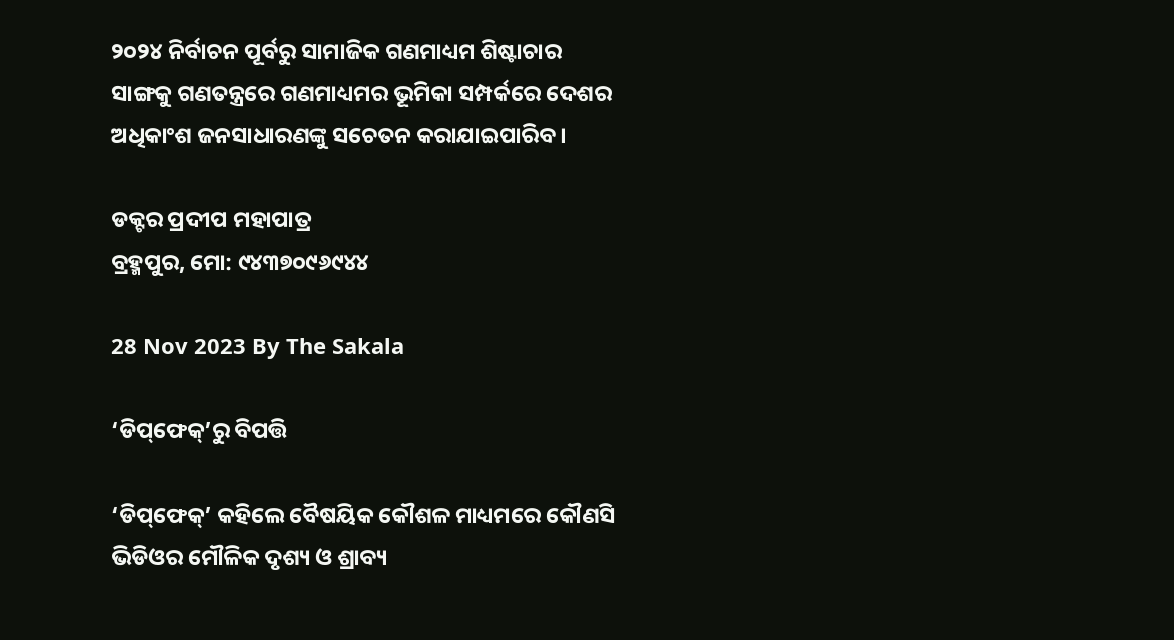୨୦୨୪ ନିର୍ବାଚନ ପୂର୍ବରୁ ସାମାଜିକ ଗଣମାଧ୍ୟମ ଶିଷ୍ଟାଚାର ସାଙ୍ଗକୁ ଗଣତନ୍ତ୍ରରେ ଗଣମାଧ୍ୟମର ଭୂମିକା ସମ୍ପର୍କରେ ଦେଶର ଅଧିକାଂଶ ଜନସାଧାରଣଙ୍କୁ ସଚେତନ କରାଯାଇପାରିବ।

ଡକ୍ଟର ପ୍ରଦୀପ ମହାପାତ୍ର
ବ୍ରହ୍ମପୁର, ମୋ: ୯୪୩୭୦୯୬୯୪୪

28 Nov 2023 By The Sakala

‘ଡିପ୍‌‌ଫେକ୍‌‌’ରୁ ବିପତ୍ତି

‘ଡିପ୍‌‌ଫେକ୍‌‌’ କହିଲେ ବୈଷୟିକ କୌଶଳ ମାଧ୍ୟମରେ କୌଣସି ଭିଡିଓର ମୌଳିକ ଦୃଶ୍ୟ ଓ ଶ୍ରାବ୍ୟ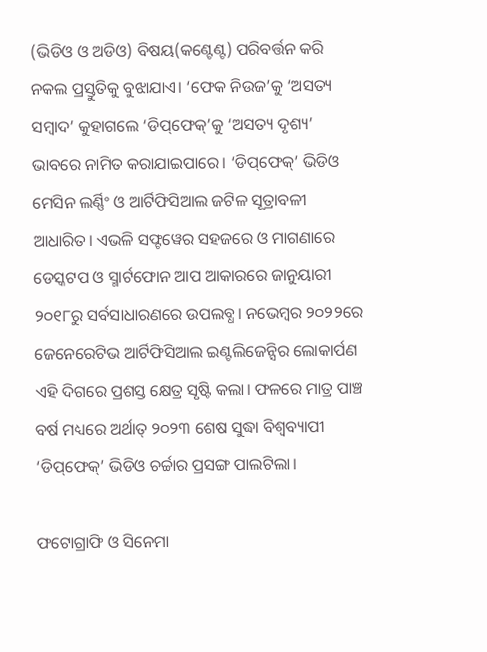(ଭିଡିଓ ଓ ଅଡିଓ) ବିଷୟ(କଣ୍ଟେଣ୍ଟ) ପରିବର୍ତ୍ତନ କରି ନକଲ ପ୍ରସ୍ତୁତିକୁ ବୁଝାଯାଏ। ‘ଫେକ ନିଉଜ’କୁ ‘ଅସତ୍ୟ ସମ୍ୱାଦ’ କୁହାଗଲେ ‘ଡିପ୍‌‌ଫେକ୍‌‌’କୁ ‘ଅସତ୍ୟ ଦୃଶ୍ୟ’ ଭାବରେ ନାମିତ କରାଯାଇପାରେ। ‘ଡିପ୍‌‌ଫେକ୍‌‌’ ଭିଡିଓ ମେସିନ ଲର୍ଣ୍ଣିଂ ଓ ଆର୍ଟିଫିସିଆଲ ଜଟିଳ ସୂତ୍ରାବଳୀ ଆଧାରିତ। ଏଭଳି ସଫ୍ଟୱେର ସହଜରେ ଓ ମାଗଣାରେ ଡେସ୍କଟପ ଓ ସ୍ମାର୍ଟଫୋନ ଆପ ଆକାରରେ ଜାନୁୟାରୀ ୨୦୧୮ରୁ ସର୍ବସାଧାରଣରେ ଉପଲବ୍ଧ। ନଭେମ୍ୱର ୨୦୨୨ରେ ଜେନେରେଟିଭ ଆର୍ଟିଫିସିଆଲ ଇଣ୍ଟଲିଜେନ୍ସିର ଲୋକାର୍ପଣ ଏହି ଦିଗରେ ପ୍ରଶସ୍ତ କ୍ଷେତ୍ର ସୃଷ୍ଟି କଲା। ଫଳରେ ମାତ୍ର ପାଞ୍ଚ ବର୍ଷ ମଧ୍ୟରେ ଅର୍ଥାତ୍‌‌ ୨୦୨୩ ଶେଷ ସୁଦ୍ଧା ବିଶ୍ୱବ୍ୟାପୀ ‘ଡିପ୍‌‌ଫେକ୍‌‌’ ଭିଡିଓ ଚର୍ଚ୍ଚାର ପ୍ରସଙ୍ଗ ପାଲଟିଲା।

ଫଟୋଗ୍ରାଫି ଓ ସିନେମା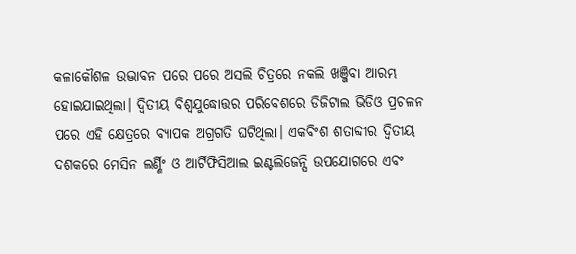କଳାକୌଶଳ ଉଦ୍ଭାବନ ପରେ ପରେ ଅସଲି ଚିତ୍ରରେ ନକଲି ଖଞ୍ଜିବା ଆରମ୍ଭ ହୋଇଯାଇଥିଲା। ଦ୍ୱିତୀୟ ବିଶ୍ୱଯୁଦ୍ଧୋତ୍ତର ପରିବେଶରେ ଡିଜିଟାଲ ଭିଡିଓ ପ୍ରଚଳନ ପରେ ଏହି କ୍ଷେତ୍ରରେ ବ୍ୟାପକ ଅଗ୍ରଗତି ଘଟିଥିଲା। ଏକବିଂଶ ଶତାବ୍ଦୀର ଦ୍ୱିତୀୟ ଦଶକରେ ମେସିନ ଲର୍ଣ୍ଣିଂ ଓ ଆର୍ଟିଫିସିଆଲ ଇଣ୍ଟଲିଜେନ୍ସି ଉପଯୋଗରେ ଏବଂ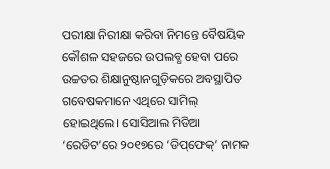ପରୀକ୍ଷା ନିରୀକ୍ଷା କରିବା ନିମନ୍ତେ ବୈଷୟିକ କୌଶଳ ସହଜରେ ଉପଲବ୍ଧ ହେବା ପରେ ଉଚ୍ଚତର ଶିକ୍ଷାନୁଷ୍ଠାନଗୁଡ଼ିକରେ ଅବସ୍ଥାପିତ ଗବେଷକମାନେ ଏଥିରେ ସାମିଲ୍‌‌ ହୋଇଥିଲେ। ସୋସିଆଲ ମିଡିଆ ‘ରେଡିଟ’ରେ ୨୦୧୭ରେ ‘ଡିପ୍‌‌ଫେକ୍‌‌’ ନାମକ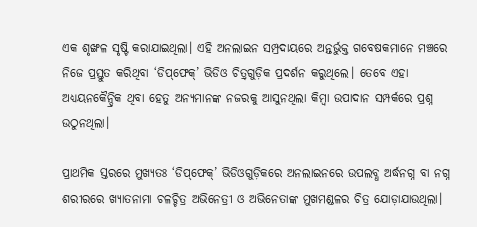ଏକ ଶୃଙ୍ଖଳ ସୃଷ୍ଟି କରାଯାଇଥିଲା। ଏହି ଅନଲାଇନ ସମ୍ପ୍ରଦାୟରେ ଅନ୍ତର୍ଭୁକ୍ତ ଗବେଷକମାନେ ମଞ୍ଚରେ ନିଜେ ପ୍ରସ୍ତୁତ କରିଥିବା ‘ଡିପ୍‌‌ଫେକ୍‌‌’ ଭିଡିଓ ଚିତ୍ର୍‌‌ଗୁଡ଼ିକ ପ୍ରଦର୍ଶନ କରୁଥିଲେ। ତେବେ ଏହା ଅଧ୍ୟୟନକୈନ୍ଦ୍ରିକ ଥିବା ହେତୁ ଅନ୍ୟମାନଙ୍କ ନଜରକୁ ଆସୁନଥିଲା କିମ୍ୱା ଉପାଦାନ ସମ୍ପର୍କରେ ପ୍ରଶ୍ନ ଉଠୁନଥିଲା।

ପ୍ରାଥମିକ ସ୍ତରରେ ମୁଖ୍ୟତଃ ‘ଡିପ୍‌‌ଫେକ୍‌‌’ ଭିଡିଓଗୁଡ଼ିକରେ ଅନଲାଇନରେ ଉପଲବ୍ଧ ଅର୍ଦ୍ଧନଗ୍ନ ବା ନଗ୍ନ ଶରୀରରେ ଖ୍ୟାତନାମା ଚଳଚ୍ଚିତ୍ର ଅଭିନେତ୍ରୀ ଓ ଅଭିନେତାଙ୍କ ମୁଖମଣ୍ଡଳର ଚିତ୍ର ଯୋଡ଼ାଯାଉଥିଲା।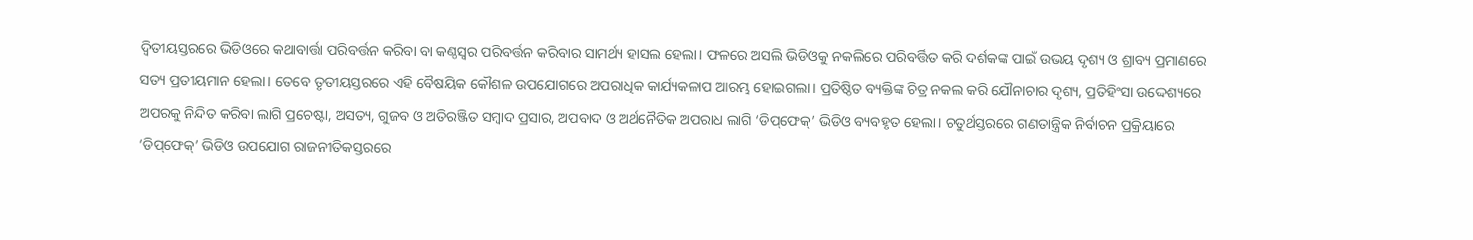ଦ୍ୱିତୀୟସ୍ତରରେ ଭିଡିଓରେ କଥାବାର୍ତ୍ତା ପରିବର୍ତ୍ତନ କରିବା ବା କଣ୍ଠସ୍ୱର ପରିବର୍ତ୍ତନ କରିବାର ସାମର୍ଥ୍ୟ ହାସଲ ହେଲା। ଫଳରେ ଅସଲି ଭିଡିଓକୁ ନକଲିରେ ପରିବର୍ତ୍ତିତ କରି ଦର୍ଶକଙ୍କ ପାଇଁ ଉଭୟ ଦୃଶ୍ୟ ଓ ଶ୍ରାବ୍ୟ ପ୍ରମାଣରେ ସତ୍ୟ ପ୍ରତୀୟମାନ ହେଲା। ତେବେ ତୃତୀୟସ୍ତରରେ ଏହି ବୈଷୟିକ କୌଶଳ ଉପଯୋଗରେ ଅପରାଧିକ କାର୍ଯ୍ୟକଳାପ ଆରମ୍ଭ ହୋଇଗଲା। ପ୍ରତିଷ୍ଠିତ ବ୍ୟକ୍ତିଙ୍କ ଚିତ୍ର ନକଲ କରି ଯୌନାଚାର ଦୃଶ୍ୟ, ପ୍ରତିହିଂସା ଉଦ୍ଦେଶ୍ୟରେ ଅପରକୁ ନିନ୍ଦିତ କରିବା ଲାଗି ପ୍ରଚେଷ୍ଟା, ଅସତ୍ୟ, ଗୁଜବ ଓ ଅତିରଞ୍ଜିତ ସମ୍ୱାଦ ପ୍ରସାର, ଅପବାଦ ଓ ଅର୍ଥନୈତିକ ଅପରାଧ ଲାଗି ‘ଡିପ୍‌‌ଫେକ୍‌‌’ ଭିଡିଓ ବ୍ୟବହୃତ ହେଲା। ଚତୁର୍ଥସ୍ତରରେ ଗଣତାନ୍ତ୍ରିକ ନିର୍ବାଚନ ପ୍ରକ୍ରିୟାରେ ‘ଡିପ୍‌‌ଫେକ୍‌‌’ ଭିଡିଓ ଉପଯୋଗ ରାଜନୀତିକସ୍ତରରେ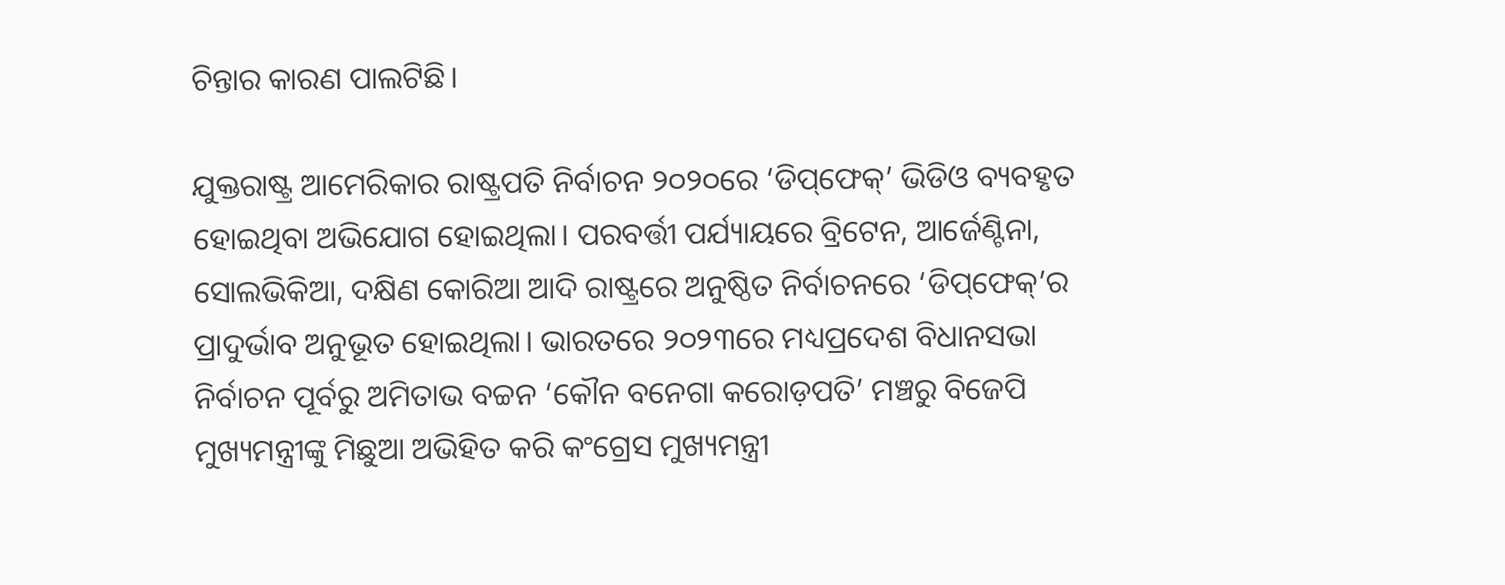ଚିନ୍ତାର କାରଣ ପାଲଟିଛି।

ଯୁକ୍ତରାଷ୍ଟ୍ର ଆମେରିକାର ରାଷ୍ଟ୍ରପତି ନିର୍ବାଚନ ୨୦୨୦ରେ ‘ଡିପ୍‌‌ଫେକ୍‌‌’ ଭିଡିଓ ବ୍ୟବହୃତ ହୋଇଥିବା ଅଭିଯୋଗ ହୋଇଥିଲା। ପରବର୍ତ୍ତୀ ପର୍ଯ୍ୟାୟରେ ବ୍ରିଟେନ, ଆର୍ଜେଣ୍ଟିନା, ସୋଲଭିକିଆ, ଦକ୍ଷିଣ କୋରିଆ ଆଦି ରାଷ୍ଟ୍ରରେ ଅନୁଷ୍ଠିତ ନିର୍ବାଚନରେ ‘ଡିପ୍‌‌ଫେକ୍‌‌’ର ପ୍ରାଦୁର୍ଭାବ ଅନୁଭୂତ ହୋଇଥିଲା। ଭାରତରେ ୨୦୨୩ରେ ମଧ୍ୟପ୍ରଦେଶ ବିଧାନସଭା ନିର୍ବାଚନ ପୂର୍ବରୁ ଅମିତାଭ ବଚ୍ଚନ ‘କୌନ ବନେଗା କରୋଡ଼ପତି’ ମଞ୍ଚରୁ ବିଜେପି ମୁଖ୍ୟମନ୍ତ୍ରୀଙ୍କୁ ମିଛୁଆ ଅଭିହିତ କରି କଂଗ୍ରେସ ମୁଖ୍ୟମନ୍ତ୍ରୀ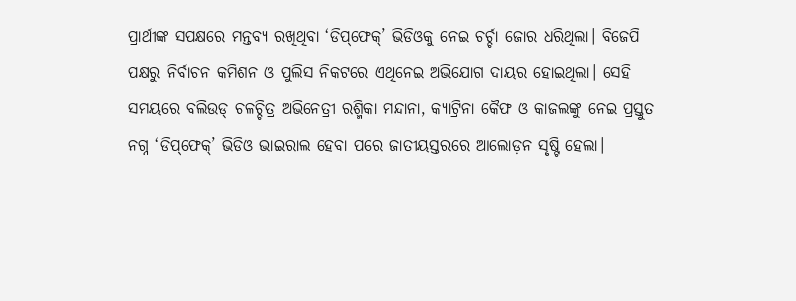ପ୍ରାର୍ଥୀଙ୍କ ସପକ୍ଷରେ ମନ୍ତବ୍ୟ ରଖିଥିବା ‘ଡିପ୍‌‌ଫେକ୍‌‌’ ଭିଡିଓକୁ ନେଇ ଚର୍ଚ୍ଚା ଜୋର ଧରିଥିଲା। ବିଜେପି ପକ୍ଷରୁ ନିର୍ବାଚନ କମିଶନ ଓ ପୁଲିସ ନିକଟରେ ଏଥିନେଇ ଅଭିଯୋଗ ଦାୟର ହୋଇଥିଲା। ସେହି ସମୟରେ ବଲିଉଡ୍‌‌ ଚଳଚ୍ଚିତ୍ର ଅଭିନେତ୍ରୀ ରଶ୍ମିକା ମନ୍ଦାନା, କ୍ୟାଟ୍ରିନା କୈଫ ଓ କାଜଲଙ୍କୁ ନେଇ ପ୍ରସ୍ତୁତ ନଗ୍ନ ‘ଡିପ୍‌‌ଫେକ୍‌‌’ ଭିଡିଓ ଭାଇରାଲ ହେବା ପରେ ଜାତୀୟସ୍ତରରେ ଆଲୋଡ଼ନ ସୃଷ୍ଟି ହେଲା।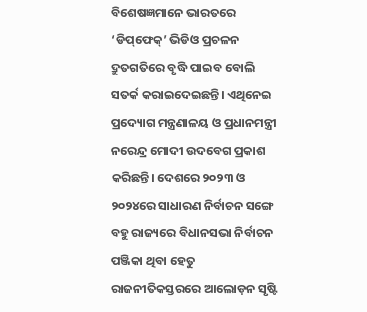ବିଶେଷଜ୍ଞମାନେ ଭାରତରେ ‘ଡିପ୍‌‌ଫେକ୍‌‌’ ଭିଡିଓ ପ୍ରଚଳନ ଦ୍ରୁତଗତିରେ ବୃଦ୍ଧି ପାଇବ ବୋଲି ସତର୍କ କରାଇଦେଇଛନ୍ତି। ଏଥିନେଇ ପ୍ରଦ୍ୟୋଗ ମନ୍ତ୍ରଣାଳୟ ଓ ପ୍ରଧାନମନ୍ତ୍ରୀ ନରେନ୍ଦ୍ର ମୋଦୀ ଉଦବେଗ ପ୍ରକାଶ କରିଛନ୍ତି। ଦେଶରେ ୨୦୨୩ ଓ ୨୦୨୪ରେ ସାଧାରଣ ନିର୍ବାଚନ ସଙ୍ଗେ ବହୁ ରାଜ୍ୟରେ ବିଧାନସଭା ନିର୍ବାଚନ ପଞ୍ଜିକା ଥିବା ହେତୁ ରାଜନୀତିକସ୍ତରରେ ଆଲୋଡ଼ନ ସୃଷ୍ଟି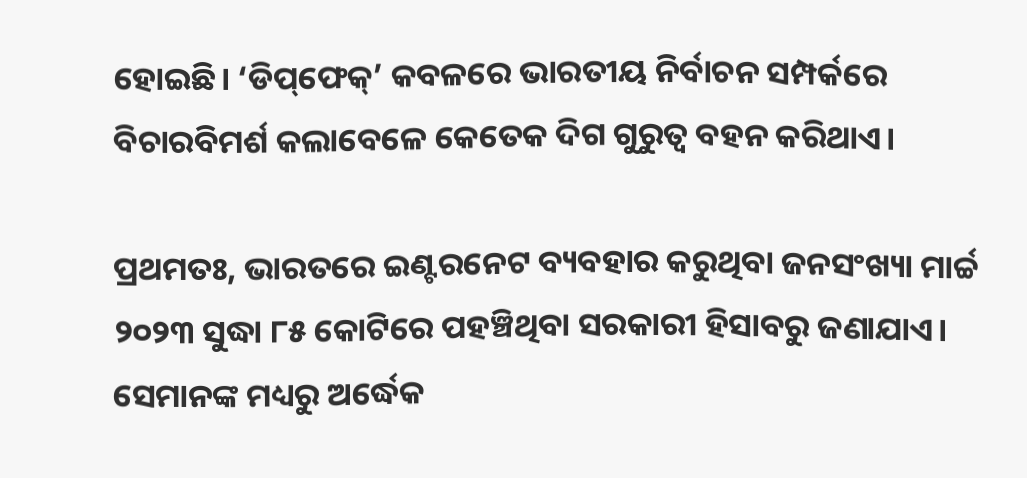ହୋଇଛି। ‘ଡିପ୍‌‌ଫେକ୍‌‌’ କବଳରେ ଭାରତୀୟ ନିର୍ବାଚନ ସମ୍ପର୍କରେ ବିଚାରବିମର୍ଶ କଲାବେଳେ କେତେକ ଦିଗ ଗୁରୁତ୍ୱ ବହନ କରିଥାଏ।

ପ୍ରଥମତଃ, ଭାରତରେ ଇଣ୍ଟରନେଟ ବ୍ୟବହାର କରୁଥିବା ଜନସଂଖ୍ୟା ମାର୍ଚ୍ଚ ୨୦୨୩ ସୁଦ୍ଧା ୮୫ କୋଟିରେ ପହଞ୍ଚିଥିବା ସରକାରୀ ହିସାବରୁ ଜଣାଯାଏ। ସେମାନଙ୍କ ମଧ୍ୟରୁ ଅର୍ଦ୍ଧେକ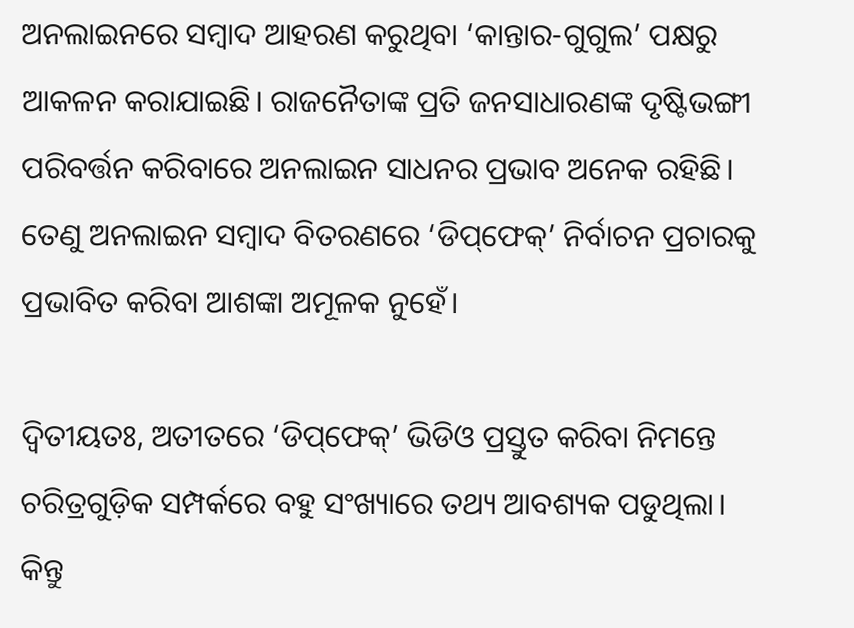ଅନଲାଇନରେ ସମ୍ୱାଦ ଆହରଣ କରୁଥିବା ‘କାନ୍ତାର-ଗୁଗୁଲ’ ପକ୍ଷରୁ ଆକଳନ କରାଯାଇଛି। ରାଜନୈତାଙ୍କ ପ୍ରତି ଜନସାଧାରଣଙ୍କ ଦୃଷ୍ଟିଭଙ୍ଗୀ ପରିବର୍ତ୍ତନ କରିବାରେ ଅନଲାଇନ ସାଧନର ପ୍ରଭାବ ଅନେକ ରହିଛି। ତେଣୁ ଅନଲାଇନ ସମ୍ୱାଦ ବିତରଣରେ ‘ଡିପ୍‌‌ଫେକ୍‌‌’ ନିର୍ବାଚନ ପ୍ରଚାରକୁ ପ୍ରଭାବିତ କରିବା ଆଶଙ୍କା ଅମୂଳକ ନୁହେଁ।

ଦ୍ୱିତୀୟତଃ, ଅତୀତରେ ‘ଡିପ୍‌‌ଫେକ୍‌‌’ ଭିଡିଓ ପ୍ରସ୍ତୁତ କରିବା ନିମନ୍ତେ ଚରିତ୍ରଗୁଡ଼ିକ ସମ୍ପର୍କରେ ବହୁ ସଂଖ୍ୟାରେ ତଥ୍ୟ ଆବଶ୍ୟକ ପଡୁଥିଲା। କିନ୍ତୁ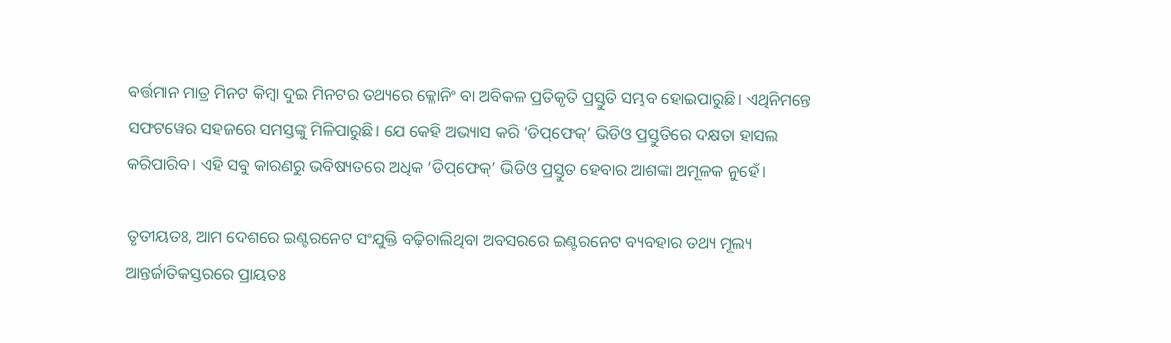ବର୍ତ୍ତମାନ ମାତ୍ର ମିନଟ କିମ୍ୱା ଦୁଇ ମିନଟର ତଥ୍ୟରେ କ୍ଳୋନିଂ ବା ଅବିକଳ ପ୍ରତିକୃତି ପ୍ରସ୍ତୁତି ସମ୍ଭବ ହୋଇପାରୁଛି। ଏଥିନିମନ୍ତେ ସଫଟୱେର ସହଜରେ ସମସ୍ତଙ୍କୁ ମିଳିପାରୁଛି। ଯେ କେହି ଅଭ୍ୟାସ କରି ‘ଡିପ୍‌‌ଫେକ୍‌‌’ ଭିଡିଓ ପ୍ରସ୍ତୁତିରେ ଦକ୍ଷତା ହାସଲ କରିପାରିବ। ଏହି ସବୁ କାରଣରୁ ଭବିଷ୍ୟତରେ ଅଧିକ ‘ଡିପ୍‌‌ଫେକ୍‌‌’ ଭିଡିଓ ପ୍ରସ୍ତୁତ ହେବାର ଆଶଙ୍କା ଅମୂଳକ ନୁହେଁ।

ତୃତୀୟତଃ, ଆମ ଦେଶରେ ଇଣ୍ଟରନେଟ ସଂଯୁକ୍ତି ବଢ଼ିଚାଲିଥିବା ଅବସରରେ ଇଣ୍ଟରନେଟ ବ୍ୟବହାର ତଥ୍ୟ ମୂଲ୍ୟ ଆନ୍ତର୍ଜାତିକସ୍ତରରେ ପ୍ରାୟତଃ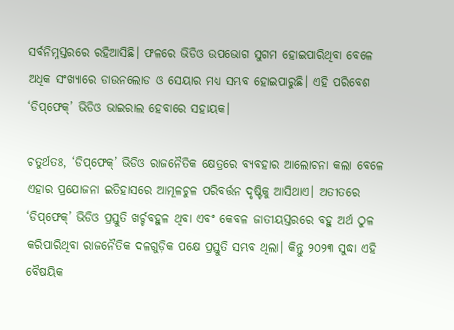ସର୍ବନିମ୍ନସ୍ତରରେ ରହିଆସିଛି। ଫଳରେ ଭିଡିଓ ଉପଭୋଗ ସୁଗମ ହୋଇପାରିଥିବା ବେଳେ ଅଧିକ ସଂଖ୍ୟାରେ ଡାଉନଲୋଡ ଓ ସେୟାର ମଧ୍ୟ ସମ୍ଭବ ହୋଇପାରୁଛି। ଏହି ପରିବେଶ ‘ଡିପ୍‌‌ଫେକ୍‌‌’ ଭିଡିଓ ଭାଇରାଲ ହେବାରେ ସହାୟକ।

ଚତୁର୍ଥତଃ, ‘ଡିପ୍‌‌ଫେକ୍‌‌’ ଭିଡିଓ ରାଜନୈତିକ କ୍ଷେତ୍ରରେ ବ୍ୟବହାର ଆଲୋଚନା କଲା ବେଳେ ଏହାର ପ୍ରଯୋଜନା ଇତିହାସରେ ଆମୂଳଚୁଳ ପରିବର୍ତ୍ତନ ଦୃଷ୍ଟିକୁ ଆସିଥାଏ। ଅତୀତରେ ‘ଡିପ୍‌‌ଫେକ୍‌‌’ ଭିଡିଓ ପ୍ରସ୍ତୁତି ଖର୍ଚ୍ଚବହୁଳ ଥିବା ଏବଂ କେବଳ ଜାତୀୟସ୍ତରରେ ବହୁ ଅର୍ଥ ଠୁଳ କରିପାରିଥିବା ରାଜନୈତିକ ଦଳଗୁଡ଼ିକ ପକ୍ଷେ ପ୍ରସ୍ତୁତି ସମ୍ଭବ ଥିଲା। କିନ୍ତୁ ୨୦୨୩ ସୁଦ୍ଧା ଏହି ବୈଷୟିକ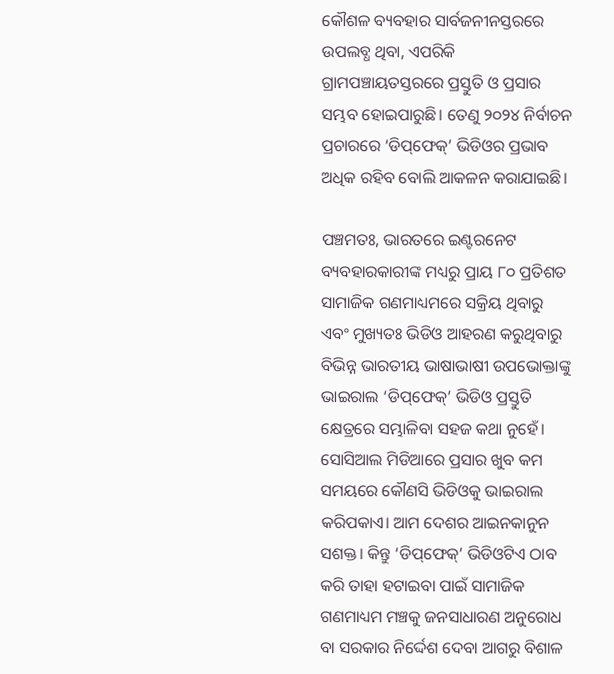କୌଶଳ ବ୍ୟବହାର ସାର୍ବଜନୀନସ୍ତରରେ ଉପଲବ୍ଧ ଥିବା, ଏପରିକି ଗ୍ରାମପଞ୍ଚାୟତସ୍ତରରେ ପ୍ରସ୍ତୁତି ଓ ପ୍ରସାର ସମ୍ଭବ ହୋଇପାରୁଛି। ତେଣୁ ୨୦୨୪ ନିର୍ବାଚନ ପ୍ରଚାରରେ ‘ଡିପ୍‌‌ଫେକ୍‌‌’ ଭିଡିଓର ପ୍ରଭାବ ଅଧିକ ରହିବ ବୋଲି ଆକଳନ କରାଯାଇଛି।

ପଞ୍ଚମତଃ, ଭାରତରେ ଇଣ୍ଟରନେଟ ବ୍ୟବହାରକାରୀଙ୍କ ମଧ୍ୟରୁ ପ୍ରାୟ ୮୦ ପ୍ରତିଶତ ସାମାଜିକ ଗଣମାଧ୍ୟମରେ ସକ୍ରିୟ ଥିବାରୁ ଏବଂ ମୁଖ୍ୟତଃ ଭିଡିଓ ଆହରଣ କରୁଥିବାରୁ ବିଭିନ୍ନ ଭାରତୀୟ ଭାଷାଭାଷୀ ଉପଭୋକ୍ତାଙ୍କୁ ଭାଇରାଲ ‘ଡିପ୍‌‌ଫେକ୍‌‌’ ଭିଡିଓ ପ୍ରସ୍ତୁତି କ୍ଷେତ୍ରରେ ସମ୍ଭାଳିବା ସହଜ କଥା ନୁହେଁ। ସୋସିଆଲ ମିଡିଆରେ ପ୍ରସାର ଖୁବ କମ ସମୟରେ କୌଣସି ଭିଡିଓକୁ ଭାଇରାଲ କରିପକାଏ। ଆମ ଦେଶର ଆଇନକାନୁନ ସଶକ୍ତ। କିନ୍ତୁ ‘ଡିପ୍‌‌ଫେକ୍‌‌’ ଭିଡିଓଟିଏ ଠାବ କରି ତାହା ହଟାଇବା ପାଇଁ ସାମାଜିକ ଗଣମାଧ୍ୟମ ମଞ୍ଚକୁ ଜନସାଧାରଣ ଅନୁରୋଧ ବା ସରକାର ନିର୍ଦ୍ଦେଶ ଦେବା ଆଗରୁ ବିଶାଳ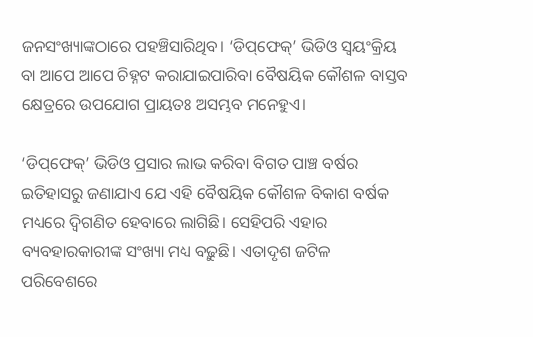ଜନସଂଖ୍ୟାଙ୍କଠାରେ ପହଞ୍ଚିସାରିଥିବ। ‘ଡିପ୍‌‌ଫେକ୍‌‌’ ଭିଡିଓ ସ୍ୱୟଂକ୍ରିୟ ବା ଆପେ ଆପେ ଚିହ୍ନଟ କରାଯାଇପାରିବା ବୈଷୟିକ କୌଶଳ ବାସ୍ତବ କ୍ଷେତ୍ରରେ ଉପଯୋଗ ପ୍ରାୟତଃ ଅସମ୍ଭବ ମନେହୁଏ।

‘ଡିପ୍‌‌ଫେକ୍‌‌’ ଭିଡିଓ ପ୍ରସାର ଲାଭ କରିବା ବିଗତ ପାଞ୍ଚ ବର୍ଷର ଇତିହାସରୁ ଜଣାଯାଏ ଯେ ଏହି ବୈଷୟିକ କୌଶଳ ବିକାଶ ବର୍ଷକ ମଧ୍ୟରେ ଦ୍ୱିଗଣିତ ହେବାରେ ଲାଗିଛି। ସେହିପରି ଏହାର ବ୍ୟବହାରକାରୀଙ୍କ ସଂଖ୍ୟା ମଧ୍ୟ ବଢ଼ୁଛି। ଏତାଦୃଶ ଜଟିଳ ପରିବେଶରେ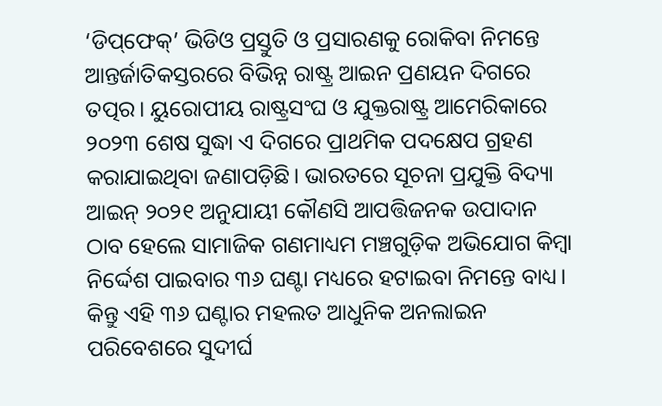‘ଡିପ୍‌‌ଫେକ୍‌‌’ ଭିଡିଓ ପ୍ରସ୍ତୁତି ଓ ପ୍ରସାରଣକୁ ରୋକିବା ନିମନ୍ତେ ଆନ୍ତର୍ଜାତିକସ୍ତରରେ ବିଭିନ୍ନ ରାଷ୍ଟ୍ର ଆଇନ ପ୍ରଣୟନ ଦିଗରେ ତତ୍ପର। ୟୁରୋପୀୟ ରାଷ୍ଟ୍ରସଂଘ ଓ ଯୁକ୍ତରାଷ୍ଟ୍ର ଆମେରିକାରେ ୨୦୨୩ ଶେଷ ସୁଦ୍ଧା ଏ ଦିଗରେ ପ୍ରାଥମିକ ପଦକ୍ଷେପ ଗ୍ରହଣ କରାଯାଇଥିବା ଜଣାପଡ଼ିଛି। ଭାରତରେ ସୂଚନା ପ୍ରଯୁକ୍ତି ବିଦ୍ୟା ଆଇନ୍‌‌ ୨୦୨୧ ଅନୁଯାୟୀ କୌଣସି ଆପତ୍ତିଜନକ ଉପାଦାନ ଠାବ ହେଲେ ସାମାଜିକ ଗଣମାଧ୍ୟମ ମଞ୍ଚଗୁଡ଼ିକ ଅଭିଯୋଗ କିମ୍ୱା ନିର୍ଦ୍ଦେଶ ପାଇବାର ୩୬ ଘଣ୍ଟା ମଧ୍ୟରେ ହଟାଇବା ନିମନ୍ତେ ବାଧ୍ୟ। କିନ୍ତୁ ଏହି ୩୬ ଘଣ୍ଟାର ମହଲତ ଆଧୁନିକ ଅନଲାଇନ ପରିବେଶରେ ସୁଦୀର୍ଘ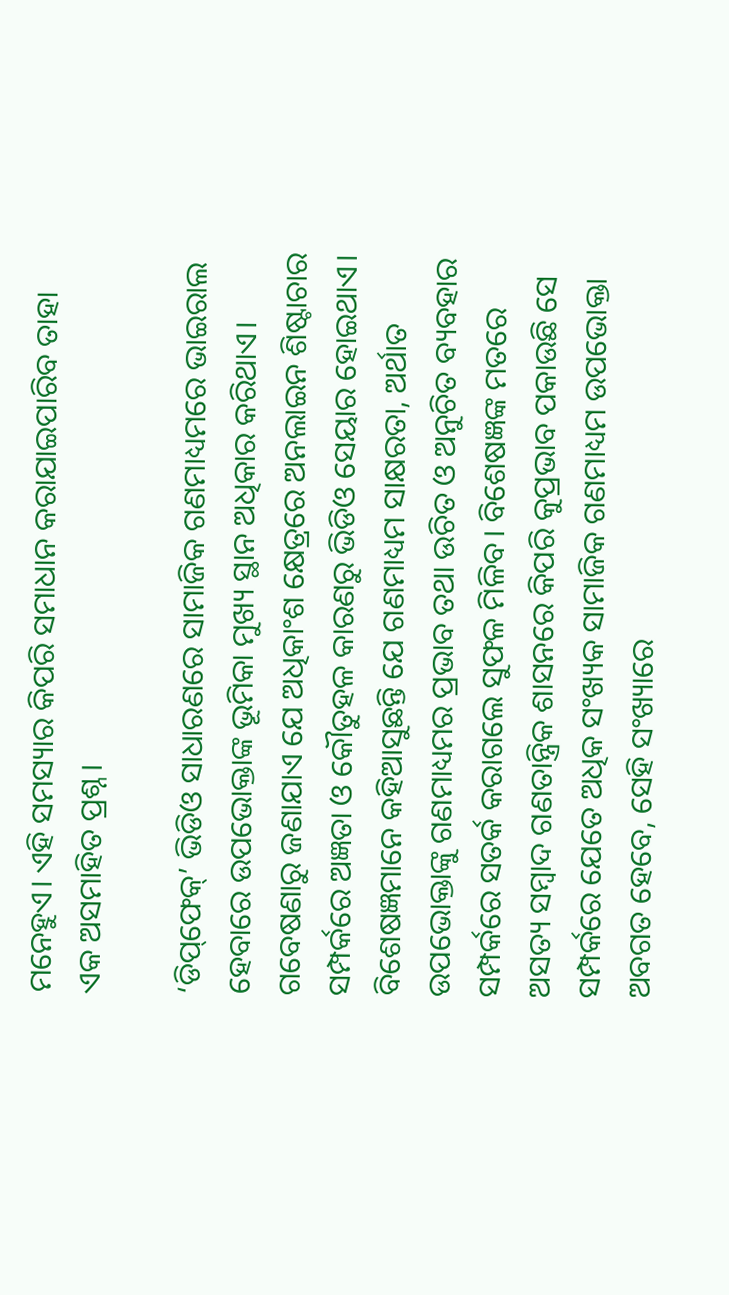ମନେହୁଏ। ଏହି ସମସ୍ୟାର କିପରି ସମାଧାନ କରାଯାଇପାରିବ ତାହା ଏକ ଅସମାହିତ ପ୍ରଶ୍ନ।

‘ଡିପ୍‌‌ଫେକ୍‌‌’ ଭିଡିଓ ସାଧାରଣରେ ସାମାଜିକ ଗଣମାଧ୍ୟମରେ ଭାଇରାଲ ହେବାରେ ଉପଭୋକ୍ତାଙ୍କ ଭୂମିକା ମୁଖ୍ୟ ସ୍ଥାନ ଅଧିକାର କରିଥାଏ। ଗବେଷଣାରୁ ଜଣାଯାଏ ଯେ ଅଧିକାଂଶ କ୍ଷେତ୍ରରେ ଅନଲାଇନ ଶିଷ୍ଟାଚାର ସମ୍ପର୍କରେ ଅଜ୍ଞତା ଓ କୌତୁହଳ କାରଣରୁ ଭିଡିଓ ସେୟାର ହୋଇଥାଏ। ବିଶେଷଜ୍ଞମାନେ କହିଆସୁଛନ୍ତି ଯେ ଗଣମାଧ୍ୟମ ସାକ୍ଷରତା, ଅର୍ଥାତ ଉପଭୋକ୍ତାଙ୍କୁ ଗଣମାଧ୍ୟମର ପ୍ରଭାବ ତଥା ଉଚିତ ଓ ଅନୁଚିତ ବ୍ୟବହାର ସମ୍ପର୍କରେ ସତର୍କ କରାଗଲେ ସୁଫଳ ମିଳିବ। ବିଶେଷଜ୍ଞଙ୍କ ମତରେ ଅସତ୍ୟ ସମ୍ୱାଦ ଗଣତାନ୍ତ୍ରିକ ଶାସନରେ କିପରି କୁପ୍ରଭାବ ପକାଉଛି ସେ ସମ୍ପର୍କରେ ଯେତେ ଅଧିକ ସଂଖ୍ୟକ ସାମାଜିକ ଗଣମାଧ୍ୟମ ଉପଭୋକ୍ତା ଅବଗତ ହେବେ, ସେହି ସଂଖ୍ୟାରେ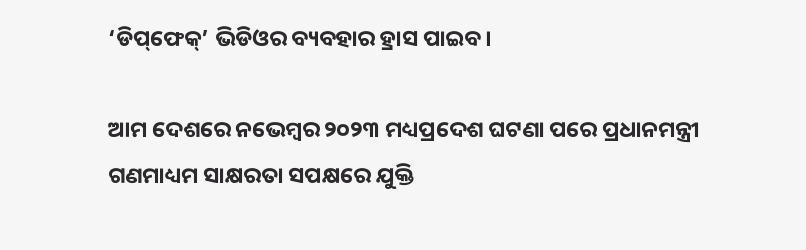‘ଡିପ୍‌‌ଫେକ୍‌‌’ ଭିଡିଓର ବ୍ୟବହାର ହ୍ରାସ ପାଇବ।

ଆମ ଦେଶରେ ନଭେମ୍ୱର ୨୦୨୩ ମଧ୍ୟପ୍ରଦେଶ ଘଟଣା ପରେ ପ୍ରଧାନମନ୍ତ୍ରୀ ଗଣମାଧ୍ୟମ ସାକ୍ଷରତା ସପକ୍ଷରେ ଯୁକ୍ତି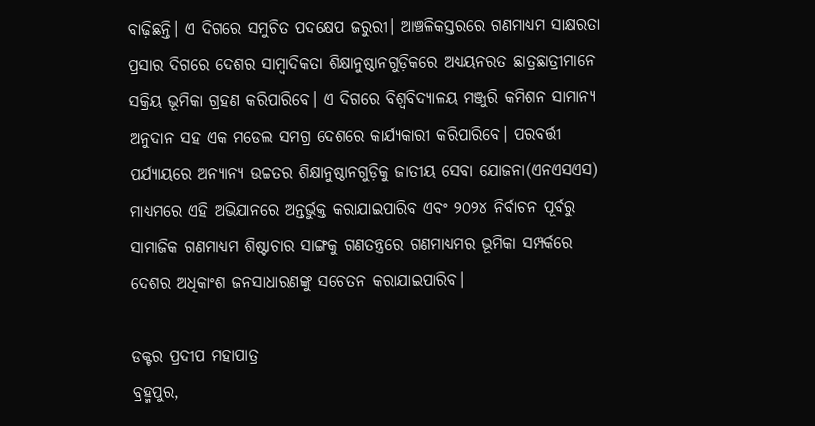ବାଢ଼ିଛନ୍ତି। ଏ ଦିଗରେ ସମୁଚିତ ପଦକ୍ଷେପ ଜରୁରୀ। ଆଞ୍ଚଳିକସ୍ତରରେ ଗଣମାଧ୍ୟମ ସାକ୍ଷରତା ପ୍ରସାର ଦିଗରେ ଦେଶର ସାମ୍ୱାଦିକତା ଶିକ୍ଷାନୁଷ୍ଠାନଗୁଡ଼ିକରେ ଅଧ୍ୟୟନରତ ଛାତ୍ରଛାତ୍ରୀମାନେ ସକ୍ରିୟ ଭୂମିକା ଗ୍ରହଣ କରିପାରିବେ। ଏ ଦିଗରେ ବିଶ୍ୱବିଦ୍ୟାଳୟ ମଞ୍ଜୁରି କମିଶନ ସାମାନ୍ୟ ଅନୁଦାନ ସହ ଏକ ମଡେଲ ସମଗ୍ର ଦେଶରେ କାର୍ଯ୍ୟକାରୀ କରିପାରିବେ। ପରବର୍ତ୍ତୀ ପର୍ଯ୍ୟାୟରେ ଅନ୍ୟାନ୍ୟ ଉଚ୍ଚତର ଶିକ୍ଷାନୁଷ୍ଠାନଗୁଡ଼ିକୁ ଜାତୀୟ ସେବା ଯୋଜନା(ଏନଏସଏସ) ମାଧ୍ୟମରେ ଏହି ଅଭିଯାନରେ ଅନ୍ତର୍ଭୁକ୍ତ କରାଯାଇପାରିବ ଏବଂ ୨୦୨୪ ନିର୍ବାଚନ ପୂର୍ବରୁ ସାମାଜିକ ଗଣମାଧ୍ୟମ ଶିଷ୍ଟାଚାର ସାଙ୍ଗକୁ ଗଣତନ୍ତ୍ରରେ ଗଣମାଧ୍ୟମର ଭୂମିକା ସମ୍ପର୍କରେ ଦେଶର ଅଧିକାଂଶ ଜନସାଧାରଣଙ୍କୁ ସଚେତନ କରାଯାଇପାରିବ।

ଡକ୍ଟର ପ୍ରଦୀପ ମହାପାତ୍ର
ବ୍ରହ୍ମପୁର,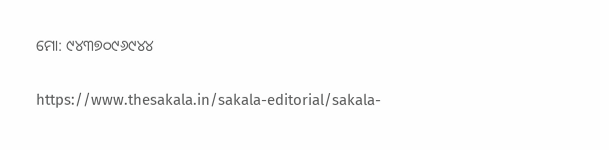ମୋ: ୯୪୩୭୦୯୬୯୪୪

https://www.thesakala.in/sakala-editorial/sakala-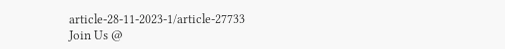article-28-11-2023-1/article-27733
Join Us @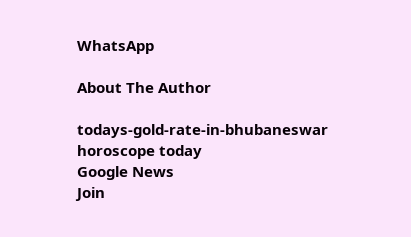WhatsApp

About The Author

todays-gold-rate-in-bhubaneswar
horoscope today
Google News
Join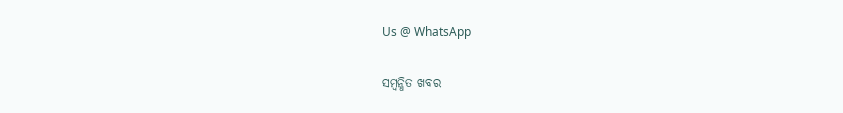Us @ WhatsApp

ସମ୍ବନ୍ଧିତ ଖବର